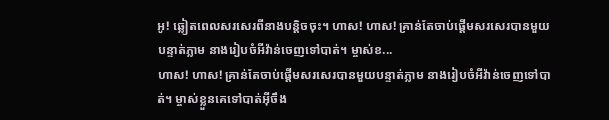អូ! ឆ្លៀតពេលសរសេរពីនាងបន្តិចចុះ។ ហាស! ហាស! គ្រាន់តែចាប់ផ្ដើមសរសេរបានមួយបន្ទាត់ភ្លាម នាងរៀបចំអីវ៉ាន់ចេញទៅបាត់។ ម្ចាស់ខ...
ហាស! ហាស! គ្រាន់តែចាប់ផ្ដើមសរសេរបានមួយបន្ទាត់ភ្លាម នាងរៀបចំអីវ៉ាន់ចេញទៅបាត់។ ម្ចាស់ខ្លួនគេទៅបាត់អ៊ីចឹង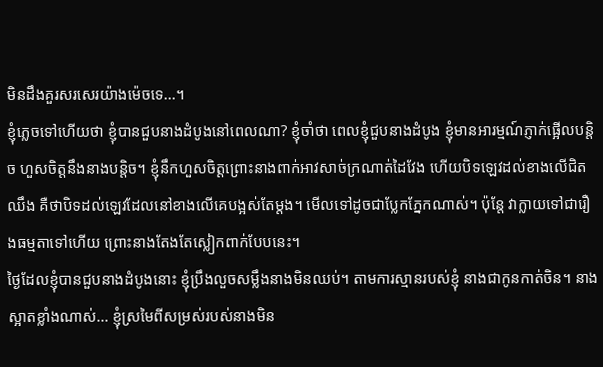មិនដឹងគួរសរសេរយ៉ាងម៉េចទេ...។
ខ្ញុំភ្លេចទៅហើយថា ខ្ញុំបានជួបនាងដំបូងនៅពេលណា? ខ្ញុំចាំថា ពេលខ្ញុំជួបនាងដំបូង ខ្ញុំមានអារម្មណ៍ភ្ញាក់ផ្អើលបន្តិច ហួសចិត្តនឹងនាងបន្តិច។ ខ្ញុំនឹកហួសចិត្តព្រោះនាងពាក់អាវសាច់ក្រណាត់ដៃវែង ហើយបិទឡេវដល់ខាងលើជិតឈឹង គឺថាបិទដល់ឡេវដែលនៅខាងលើគេបង្អស់តែម្ដង។ មើលទៅដូចជាប្លែកភ្នែកណាស់។ ប៉ុន្តែ វាក្លាយទៅជារឿងធម្មតាទៅហើយ ព្រោះនាងតែងតែស្លៀកពាក់បែបនេះ។
ថ្ងៃដែលខ្ញុំបានជួបនាងដំបូងនោះ ខ្ញុំប្រឹងលួចសម្លឹងនាងមិនឈប់។ តាមការស្មានរបស់ខ្ញុំ នាងជាកូនកាត់ចិន។ នាងស្អាតខ្លាំងណាស់... ខ្ញុំស្រមៃពីសម្រស់របស់នាងមិន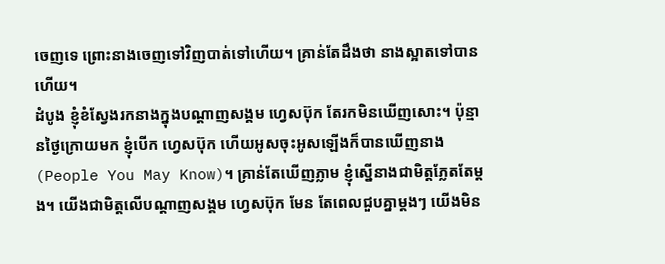ចេញទេ ព្រោះនាងចេញទៅវិញបាត់ទៅហើយ។ គ្រាន់តែដឹងថា នាងស្អាតទៅបានហើយ។
ដំបូង ខ្ញុំខំស្វែងរកនាងក្នុងបណ្ដាញសង្គម ហ្វេសប៊ុក តែរកមិនឃើញសោះ។ ប៉ុន្មានថ្ងៃក្រោយមក ខ្ញុំបើក ហ្វេសប៊ុក ហើយអូសចុះអូសឡើងក៏បានឃើញនាង (People You May Know)។ គ្រាន់តែឃើញភ្លាម ខ្ញុំស្នើនាងជាមិត្តភ្លែតតែម្ដង។ យើងជាមិត្តលើបណ្ដាញសង្គម ហ្វេសប៊ុក មែន តែពេលជួបគ្នាម្ដងៗ យើងមិន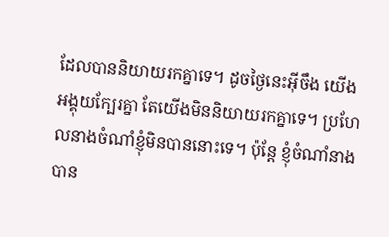ដែលបាននិយាយរកគ្នាទេ។ ដូចថ្ងៃនេះអ៊ីចឹង យើងអង្គុយក្បែរគ្នា តែយើងមិននិយាយរកគ្នាទេ។ ប្រហែលនាងចំណាំខ្ញុំមិនបាននោះទេ។ ប៉ុន្តែ ខ្ញុំចំណាំនាងបាន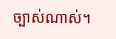ច្បាស់ណាស់។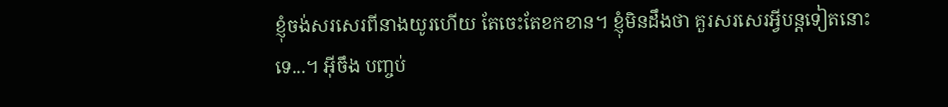ខ្ញុំចង់សរសេរពីនាងយូរហើយ តែចេះតែខកខាន។ ខ្ញុំមិនដឹងថា គួរសរសេរអ្វីបន្តទៀតនោះទេ...។ អ៊ីចឹង បញ្ចប់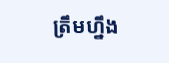ត្រឹមហ្នឹង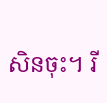សិនចុះ។ រី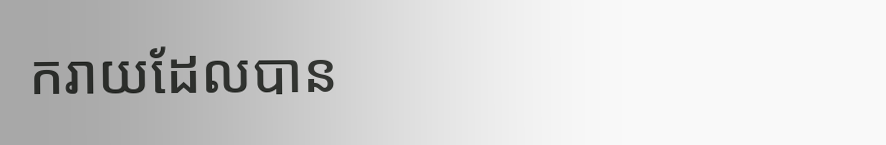ករាយដែលបាន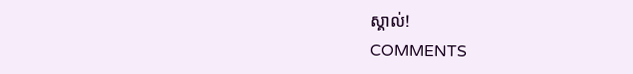ស្គាល់!
COMMENTS